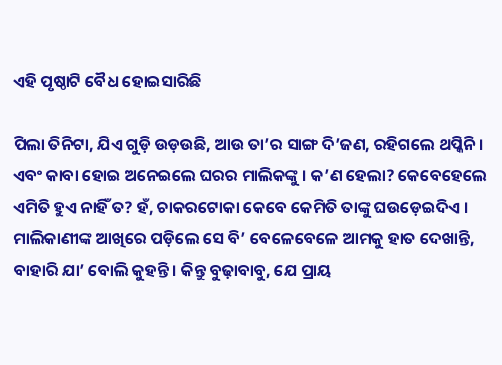ଏହି ପୃଷ୍ଠାଟି ବୈଧ ହୋଇସାରିଛି

ପିଲା ତିନିଟା, ଯିଏ ଗୁଡ଼ି ଉଡ଼ଉଛି, ଆଉ ତା’ର ସାଙ୍ଗ ଦି’ଜଣ, ରହିଗଲେ ଥପ୍କିନି । ଏବଂ କାବା ହୋଇ ଅନେଇଲେ ଘରର ମାଲିକଙ୍କୁ । କ’ଣ ହେଲା? କେବେହେଲେ ଏମିତି ହୁଏ ନାହିଁ ତ? ହଁ, ଚାକରଟୋକା କେବେ କେମିତି ତାଙ୍କୁ ଘଉଡ଼େଇଦିଏ । ମାଲିକାଣୀଙ୍କ ଆଖିରେ ପଡ଼ିଲେ ସେ ବି’ ବେଳେବେଳେ ଆମକୁ ହାତ ଦେଖାନ୍ତି, ବାହାରି ଯା’ ବୋଲି କୁହନ୍ତି । କିନ୍ତୁ ବୁଢ଼ାବାବୁ, ଯେ ପ୍ରାୟ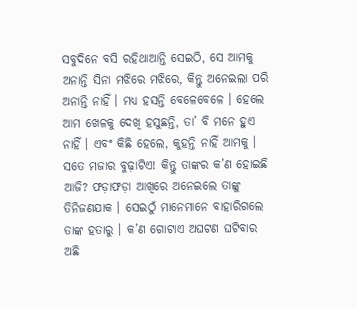ସବୁଦିନେ ବସି ରହିଥାଆନ୍ତି ସେଇଠି, ସେ ଆମକୁ ଅନାନ୍ତି ସିନା ମଝିରେ ମଝିରେ, କିନ୍ତୁ ଅନେଇଲା ପରି ଅନାନ୍ତି ନାହିଁ । ମଧ୍ୟ ହସନ୍ତି ବେଳେବେଳେ । ହେଲେ ଆମ ଖେଳକୁ ଦେଖି ହସୁଛନ୍ତି, ତା’ ବି ମନେ ହୁଏ ନାହିଁ । ଏବଂ କିଛି ହେଲେ, କୁହନ୍ତି ନାହିଁ ଆମକୁ । ସତେ ମଜାର ବୁଢ଼ାଟିଏ! କିନ୍ତୁ ତାଙ୍କର କ’ଣ ହୋଇଛି ଆଜି? ଫଡ଼ାଫଡ଼ା ଆଖିରେ ଅନେଇଲେ ତାଙ୍କୁ ତିନିଜଣଯାକ । ସେଇଠୁଁ ମାନେମାନେ ବାହାରିଗଲେ ତାଙ୍କ ହତାରୁ । କ’ଣ ଗୋଟାଏ ଅଘଟଣ ଘଟିବାର ଅଛି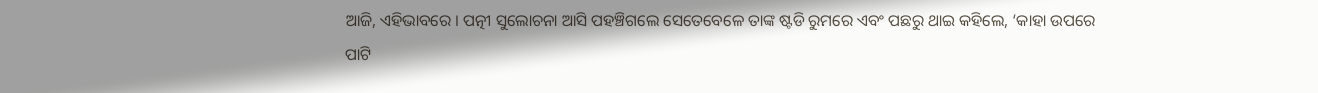ଆଜି, ଏହିଭାବରେ । ପତ୍ନୀ ସୁଲୋଚନା ଆସି ପହଞ୍ଚିଗଲେ ସେତେବେଳେ ତାଙ୍କ ଷ୍ଟଡି ରୁମରେ ଏବଂ ପଛରୁ ଥାଇ କହିଲେ, ‘କାହା ଉପରେ ପାଟି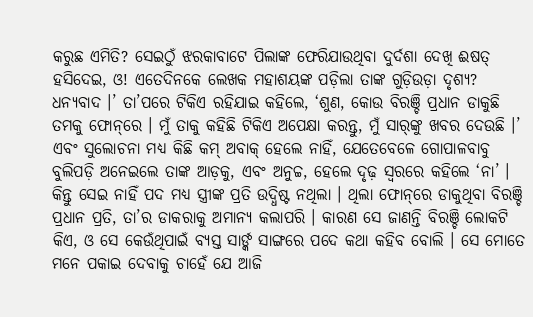କରୁଛ ଏମିତି? ସେଇଠୁଁ ଝରକାବାଟେ ପିଲାଙ୍କ ଫେରିଯାଉଥିବା ଦୁର୍ଦଶା ଦେଖି ଈଷତ୍ ହସିଦେଇ, ଓ! ଏତେଦିନକେ ଲେଖକ ମହାଶୟଙ୍କ ପଡ଼ିଲା ତାଙ୍କ ଗୁଡ଼ିଉଡ଼ା ଦୃଶ୍ୟ? ଧନ୍ୟବାଦ ।’ ତା’ପରେ ଟିକିଏ ରହିଯାଇ କହିଲେ, ‘ଶୁଣ, କୋଉ ବିରଞ୍ଚି ପ୍ରଧାନ ଡାକୁଛି ତମକୁ ଫୋନ୍‌‌ରେ । ମୁଁ ତାକୁ କହିଛି ଟିକିଏ ଅପେକ୍ଷା କରନ୍ତୁ, ମୁଁ ସାର୍‌‌ଙ୍କୁ ଖବର ଦେଉଛି ।’ ଏବଂ ସୁଲୋଚନା ମଧ୍ୟ କିଛି କମ୍ ଅବାକ୍ ହେଲେ ନାହିଁ, ଯେତେବେଳେ ଗୋପାଳବାବୁ ବୁଲିପଡ଼ି ଅନେଇଲେ ତାଙ୍କ ଆଡ଼କୁ, ଏବଂ ଅନୁଚ୍ଚ, ହେଲେ ଦୃଢ଼ ସ୍ୱରରେ କହିଲେ ‘ନା’ । କିନ୍ତୁ ସେଇ ନାହିଁ ପଦ ମଧ୍ୟ ସ୍ତ୍ରୀଙ୍କ ପ୍ରତି ଉଦ୍ଧିଷ୍ଟ ନଥିଲା । ଥିଲା ଫୋନ୍‌‌ରେ ଡାକୁଥିବା ବିରଞ୍ଚି ପ୍ରଧାନ ପ୍ରତି, ତା’ର ଡାକରାକୁ ଅମାନ୍ୟ କଲାପରି । କାରଣ ସେ ଜାଣନ୍ତି ବିରଞ୍ଚି ଲୋକଟି କିଏ, ଓ ସେ କେଉଁଥିପାଇଁ ବ୍ୟସ୍ତ ସାର୍ଙ୍କ ସାଙ୍ଗରେ ପଦେ କଥା କହିବ ବୋଲି । ସେ ମୋତେ ମନେ ପକାଇ ଦେବାକୁ ଚାହେଁ ଯେ ଆଜି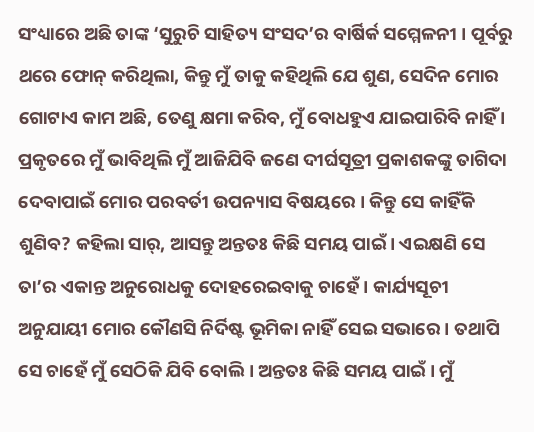ସଂଧ୍ୟାରେ ଅଛି ତାଙ୍କ ‘ସୁରୁଚି ସାହିତ୍ୟ ସଂସଦ’ର ବାର୍ଷିର୍କ ସମ୍ମେଳନୀ । ପୂର୍ବରୁ ଥରେ ଫୋନ୍ କରିଥିଲା, କିନ୍ତୁ ମୁଁ ତାକୁ କହିଥିଲି ଯେ ଶୁଣ, ସେଦିନ ମୋର ଗୋଟାଏ କାମ ଅଛି, ତେଣୁ କ୍ଷମା କରିବ, ମୁଁ ବୋଧହୁଏ ଯାଇପାରିବି ନାହିଁ । ପ୍ରକୃତରେ ମୁଁ ଭାବିଥିଲି ମୁଁ ଆଜିଯିବି ଜଣେ ଦୀର୍ଘସୂତ୍ରୀ ପ୍ରକାଶକଙ୍କୁ ତାଗିଦା ଦେବାପାଇଁ ମୋର ପରବର୍ତୀ ଉପନ୍ୟାସ ବିଷୟରେ । କିନ୍ତୁ ସେ କାହିଁକି ଶୁଣିବ? କହିଲା ସାର୍, ଆସନ୍ତୁ ଅନ୍ତତଃ କିଛି ସମୟ ପାଇଁ । ଏଇକ୍ଷଣି ସେ ତା’ର ଏକାନ୍ତ ଅନୁରୋଧକୁ ଦୋହରେଇବାକୁ ଚାହେଁ । କାର୍ଯ୍ୟସୂଚୀ ଅନୁଯାୟୀ ମୋର କୌଣସି ନିର୍ଦିଷ୍ଟ ଭୂମିକା ନାହିଁ ସେଇ ସଭାରେ । ତଥାପି ସେ ଚାହେଁ ମୁଁ ସେଠିକି ଯିବି ବୋଲି । ଅନ୍ତତଃ କିଛି ସମୟ ପାଇଁ । ମୁଁ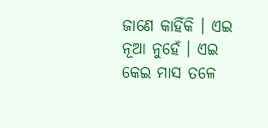ଜାଣେ କାହିଁକି । ଏଇ ନୂଆ ନୁହେଁ । ଏଇ କେଇ ମାସ ତଳେ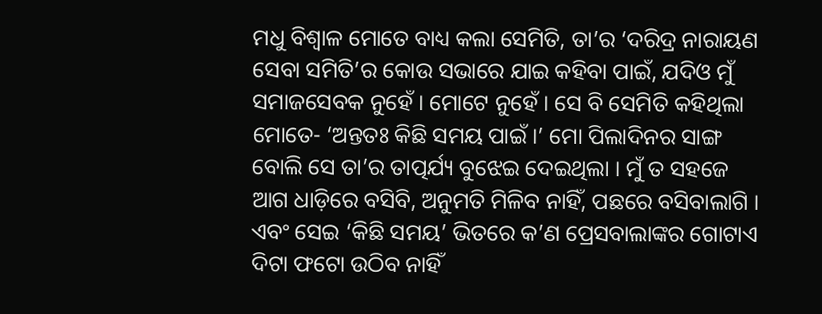ମଧୁ ବିଶ୍ୱାଳ ମୋତେ ବାଧ୍ୟ କଲା ସେମିତି, ତା’ର ‘ଦରିଦ୍ର ନାରାୟଣ ସେବା ସମିତି’ର କୋଉ ସଭାରେ ଯାଇ କହିବା ପାଇଁ, ଯଦିଓ ମୁଁ ସମାଜସେବକ ନୁହେଁ । ମୋଟେ ନୁହେଁ । ସେ ବି ସେମିତି କହିଥିଲା ମୋତେ- ‘ଅନ୍ତତଃ କିଛି ସମୟ ପାଇଁ ।’ ମୋ ପିଲାଦିନର ସାଙ୍ଗ ବୋଲି ସେ ତା’ର ତାତ୍ପର୍ଯ୍ୟ ବୁଝେଇ ଦେଇଥିଲା । ମୁଁ ତ ସହଜେ ଆଗ ଧାଡ଼ିରେ ବସିବି, ଅନୁମତି ମିଳିବ ନାହିଁ, ପଛରେ ବସିବାଲାଗି । ଏବଂ ସେଇ ‘କିଛି ସମୟ’ ଭିତରେ କ’ଣ ପ୍ରେସବାଲାଙ୍କର ଗୋଟାଏ ଦିଟା ଫଟୋ ଉଠିବ ନାହିଁ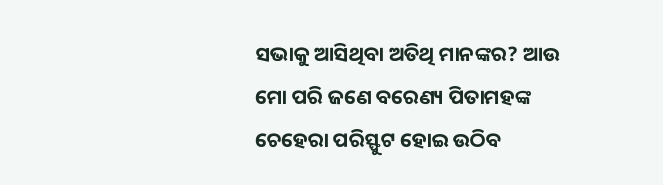ସଭାକୁ ଆସିଥିବା ଅତିଥି ମାନଙ୍କର? ଆଉ ମୋ ପରି ଜଣେ ବରେଣ୍ୟ ପିତାମହଙ୍କ ଚେହେରା ପରିସ୍ଫୁଟ ହୋଇ ଉଠିବ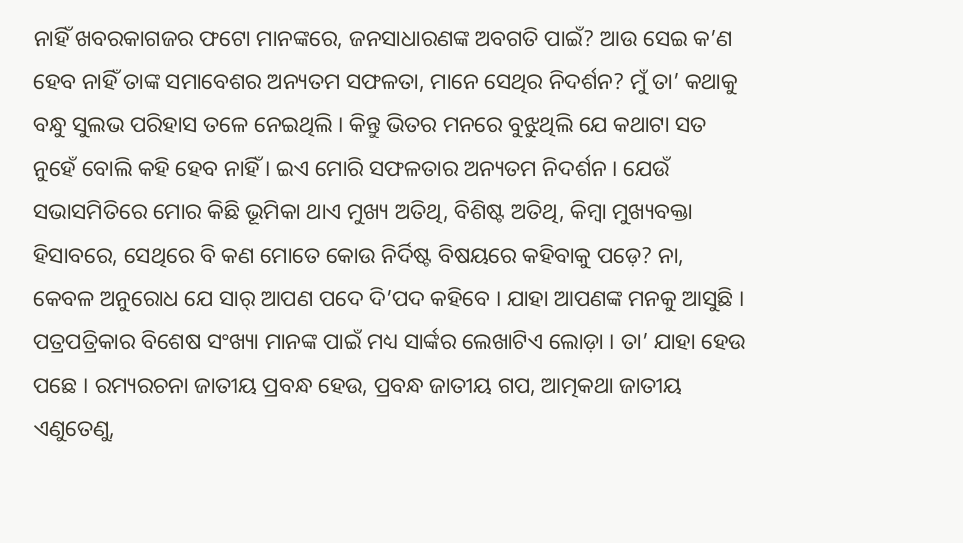ନାହିଁ ଖବରକାଗଜର ଫଟୋ ମାନଙ୍କରେ, ଜନସାଧାରଣଙ୍କ ଅବଗତି ପାଇଁ? ଆଉ ସେଇ କ’ଣ ହେବ ନାହିଁ ତାଙ୍କ ସମାବେଶର ଅନ୍ୟତମ ସଫଳତା, ମାନେ ସେଥିର ନିଦର୍ଶନ? ମୁଁ ତା’ କଥାକୁ ବନ୍ଧୁ ସୁଲଭ ପରିହାସ ତଳେ ନେଇଥିଲି । କିନ୍ତୁ ଭିତର ମନରେ ବୁଝୁଥିଲି ଯେ କଥାଟା ସତ ନୁହେଁ ବୋଲି କହି ହେବ ନାହିଁ । ଇଏ ମୋରି ସଫଳତାର ଅନ୍ୟତମ ନିଦର୍ଶନ । ଯେଉଁ ସଭାସମିତିରେ ମୋର କିଛି ଭୂମିକା ଥାଏ ମୁଖ୍ୟ ଅତିଥି, ବିଶିଷ୍ଟ ଅତିଥି, କିମ୍ବା ମୁଖ୍ୟବକ୍ତା ହିସାବରେ, ସେଥିରେ ବି କଣ ମୋତେ କୋଉ ନିର୍ଦିଷ୍ଟ ବିଷୟରେ କହିବାକୁ ପଡ଼େ? ନା, କେବଳ ଅନୁରୋଧ ଯେ ସାର୍ ଆପଣ ପଦେ ଦି’ପଦ କହିବେ । ଯାହା ଆପଣଙ୍କ ମନକୁ ଆସୁଛି । ପତ୍ରପତ୍ରିକାର ବିଶେଷ ସଂଖ୍ୟା ମାନଙ୍କ ପାଇଁ ମଧ୍ୟ ସାର୍ଙ୍କର ଲେଖାଟିଏ ଲୋଡ଼ା । ତା’ ଯାହା ହେଉ ପଛେ । ରମ୍ୟରଚନା ଜାତୀୟ ପ୍ରବନ୍ଧ ହେଉ, ପ୍ରବନ୍ଧ ଜାତୀୟ ଗପ, ଆତ୍ମକଥା ଜାତୀୟ ଏଣୁତେଣୁ,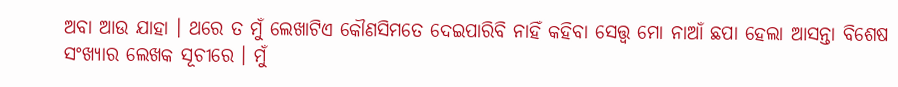ଅବା ଆଉ ଯାହା । ଥରେ ତ ମୁଁ ଲେଖାଟିଏ କୌଣସିମତେ ଦେଇପାରିବି ନାହିଁ କହିବା ସେତ୍ତ୍ୱ ମୋ ନାଆଁ ଛପା ହେଲା ଆସନ୍ତା ବିଶେଷ ସଂଖ୍ୟାର ଲେଖକ ସୂଚୀରେ । ମୁଁ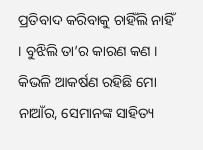ପ୍ରତିବାଦ କରିବାକୁ ଚାହିଁଲି ନାହିଁ । ବୁଝିଲି ତା’ର କାରଣ କଣ । କିଭଳି ଆକର୍ଷଣ ରହିଛି ମୋ ନାଆଁର, ସେମାନଙ୍କ ସାହିତ୍ୟ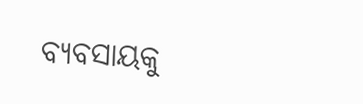ବ୍ୟବସାୟକୁ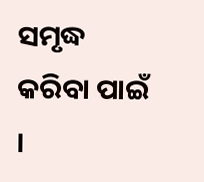ସମୃଦ୍ଧ କରିବା ପାଇଁ ।